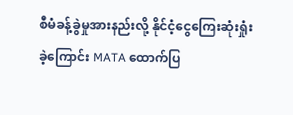စီမံခန့်ခွဲမှုအားနည်းလို့ နိုင်ငံ့ငွေကြေးဆုံးရှုံးခဲ့ကြောင်း MATA ထောက်ပြ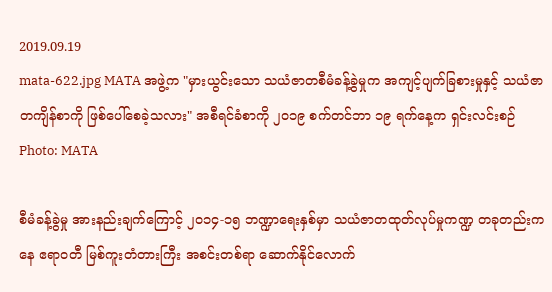2019.09.19
mata-622.jpg MATA အဖွဲ့က "မှားယွင်းသော သယံဇာတစီမံခန့်ခွဲမှုက အကျင့်ပျက်ခြစားမှုနှင့် သယံဇာတကျိန်စာကို ဖြစ်ပေါ်စေခဲ့သလား" အစီရင်ခံစာကို ၂၀၁၉ စက်တင်ဘာ ၁၉ ရက်နေ့က ရှင်းလင်းစဉ်
Photo: MATA

စီမံခန့်ခွဲမှု အားနည်းချက်ကြောင့် ၂ဝ၁၄-၁၅ ဘဏ္ဍာရေးနှစ်မှာ သယံဇာတထုတ်လုပ်မှုကဏ္ဍ တခုတည်းကနေ ဧရာဝတီ မြစ်ကူးတံတားကြီး အစင်းတစ်ရာ ဆောက်နိုင်လောက်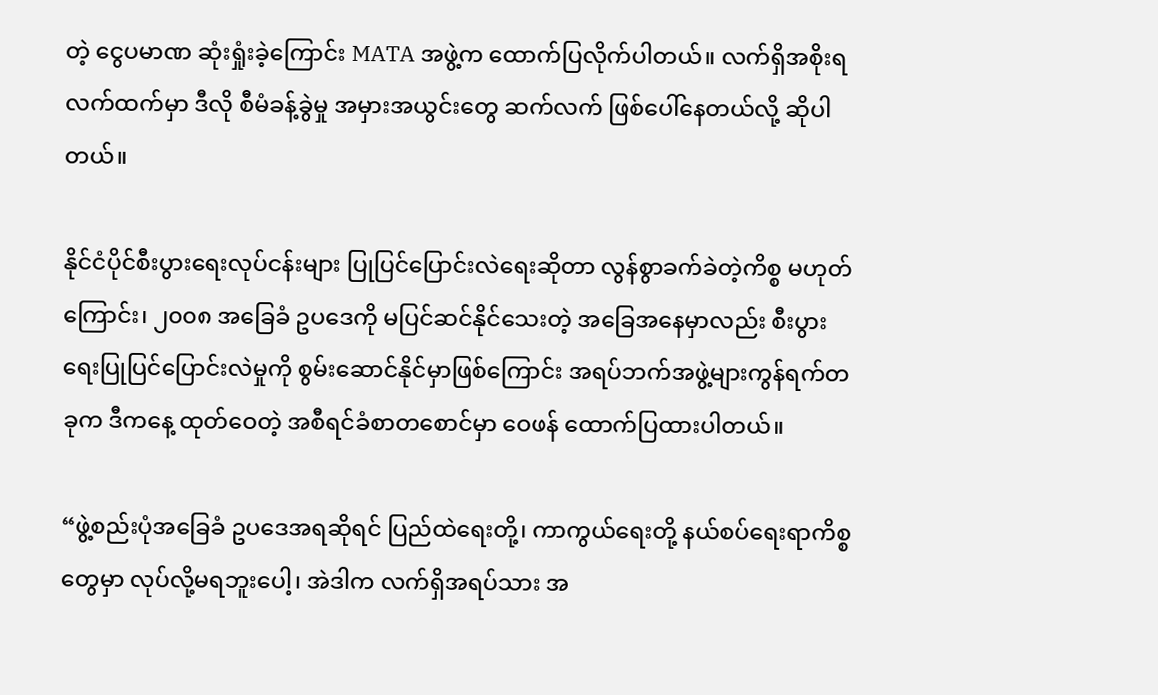တဲ့ ငွေပမာဏ ဆုံးရှုံးခဲ့ကြောင်း MATA အဖွဲ့က ထောက်ပြလိုက်ပါတယ်။ လက်ရှိအစိုးရလက်ထက်မှာ ဒီလို စီမံခန့်ခွဲမှု အမှားအယွင်းတွေ ဆက်လက် ဖြစ်ပေါ်နေတယ်လို့ ဆိုပါတယ်။

နိုင်ငံပိုင်စီးပွားရေးလုပ်ငန်းများ ပြုပြင်ပြောင်းလဲရေးဆိုတာ လွန်စွာခက်ခဲတဲ့ကိစ္စ မဟုတ်ကြောင်း၊ ၂၀၀၈ အခြေခံ ဥပဒေကို မပြင်ဆင်နိုင်သေးတဲ့ အခြေအနေမှာလည်း စီးပွားရေးပြုပြင်ပြောင်းလဲမှုကို စွမ်းဆောင်နိုင်မှာဖြစ်ကြောင်း အရပ်ဘက်အဖွဲ့များကွန်ရက်တခုက ဒီကနေ့ ထုတ်ဝေတဲ့ အစီရင်ခံစာတစောင်မှာ ဝေဖန် ထောက်ပြထားပါတယ်။

“ဖွဲ့စည်းပုံအခြေခံ ဥပဒေအရဆိုရင် ပြည်ထဲရေးတို့၊ ကာကွယ်ရေးတို့ နယ်စပ်ရေးရာကိစ္စတွေမှာ လုပ်လို့မရဘူးပေါ့၊ အဲဒါက လက်ရှိအရပ်သား အ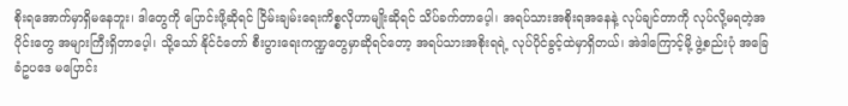စိုးရအောက်မှာရှိမနေဘူး၊ ဒါတွေကို ပြောင်းဖို့ဆိုရင် ငြိမ်းချမ်းရေးကိစ္စလိုဟာမျိုးဆိုရင် သိပ်ခက်တာပေ့ါ၊ အရပ်သားအစိုးရအနေနဲ့ လုပ်ချင်တာကို လုပ်လို့မရတဲ့အပိုင်းတွေ အများကြီးရှိတာပေ့ါ၊ သို့သော် နိုင်ငံတော် စီးပွားရေးကဏ္ဍတွေမှာဆိုရင်တော့ အရပ်သားအစိုးရရဲ့ လုပ်ပိုင်ခွင့်ထဲမှာရှိတယ်၊ အဲဒါကြောင့်မို့ ဖွဲ့စည်းပုံ အခြေခံဥပဒေ မပြောင်း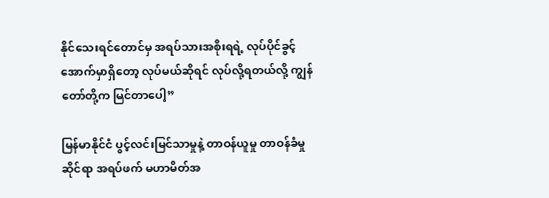နိုင်သေးရင်တောင်မှ အရပ်သားအစိုးရရဲ့ လုပ်ပိုင်ခွင့်အောက်မှာရှိတော့ လုပ်မယ်ဆိုရင် လုပ်လို့ရတယ်လို့ ကျွန်တော်တို့က မြင်တာပေါ့”

မြန်မာနိုင်ငံ ပွင့်လင်းမြင်သာမှုနဲ့ တာဝန်ယူမှု တာဝန်ခံမှုဆိုင်ရာ အရပ်ဖက် မဟာမိတ်အ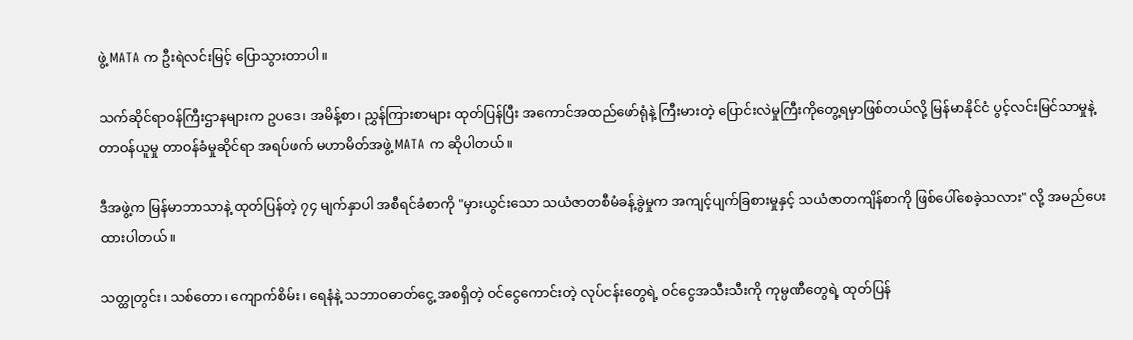ဖွဲ့ MATA က ဦးရဲလင်းမြင့် ပြောသွားတာပါ။

သက်ဆိုင်ရာဝန်ကြီးဌာနများက ဥပဒေ၊ အမိန့်စာ၊ ညွှန်ကြားစာများ ထုတ်ပြန်ပြီး အကောင်အထည်ဖော်ရုံနဲ့ ကြီးမားတဲ့ ပြောင်းလဲမှုကြီးကိုတွေ့ရမှာဖြစ်တယ်လို့ မြန်မာနိုင်ငံ ပွင့်လင်းမြင်သာမှုနဲ့ တာဝန်ယူမှု တာဝန်ခံမှုဆိုင်ရာ အရပ်ဖက် မဟာမိတ်အဖွဲ့ MATA က ဆိုပါတယ်။

ဒီအဖွဲ့က မြန်မာဘာသာနဲ့ ထုတ်ပြန်တဲ့ ၇၄ မျက်နှာပါ အစီရင်ခံစာကို "မှားယွင်းသော သယံဇာတစီမံခန့်ခွဲမှုက အကျင့်ပျက်ခြစားမှုနှင့် သယံဇာတကျိန်စာကို ဖြစ်ပေါ်စေခဲ့သလား" လို့ အမည်ပေးထားပါတယ်။

သတ္ထုတွင်း၊ သစ်တော၊ ကျောက်စိမ်း၊ ရေနံနဲ့ သဘာဝဓာတ်ငွေ့ အစရှိတဲ့ ဝင်ငွေကောင်းတဲ့ လုပ်ငန်းတွေရဲ့ ဝင်ငွေအသီးသီးကို ကုမ္ပဏီတွေရဲ့ ထုတ်ပြန်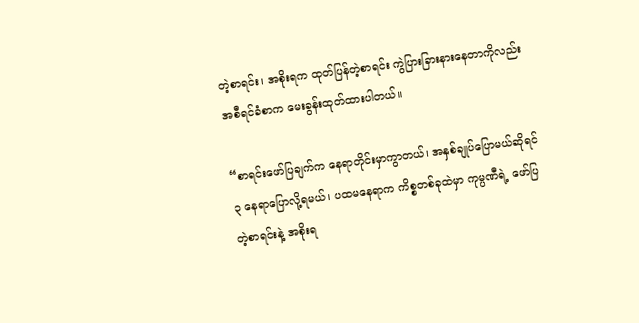တဲ့စာရင်း၊ အစိုးရက ထုတ်ပြန်တဲ့စာရင်း ကွဲပြားခြားနားနေတာကိုလည်း အစီရင်ခံစာက မေးခွန်းထုတ်ထားပါတယ်။

“စာရင်းဖော်ပြချက်က နေရာတိုင်းမှာကွာတယ်၊ အနှစ်ချုပ်ပြောမယ်ဆိုရင် ၃ နေရာပြောလို့ရမယ်၊ ပထမနေရာက ကိစ္စတစ်ခုထဲမှာ ကုမ္ပဏီရဲ့ ဖော်ပြတဲ့စာရင်းနဲ့ အစိုးရ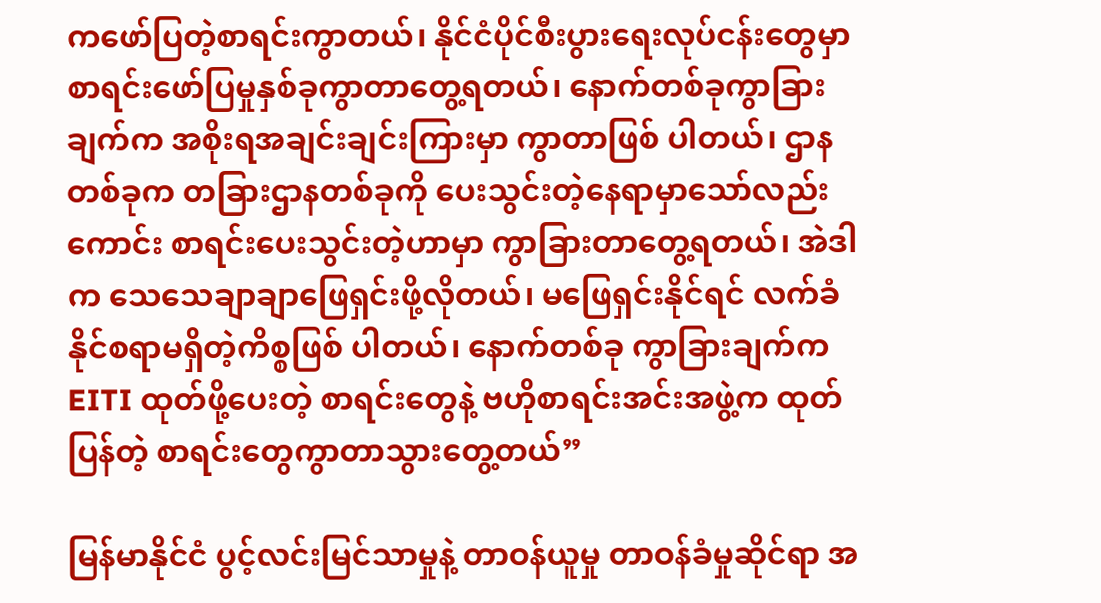ကဖော်ပြတဲ့စာရင်းကွာတယ်၊ နိုင်ငံပိုင်စီးပွားရေးလုပ်ငန်းတွေမှာ စာရင်းဖော်ပြမှုနှစ်ခုကွာတာတွေ့ရတယ်၊ နောက်တစ်ခုကွာခြားချက်က အစိုးရအချင်းချင်းကြားမှာ ကွာတာဖြစ် ပါတယ်၊ ဌာနတစ်ခုက တခြားဌာနတစ်ခုကို ပေးသွင်းတဲ့နေရာမှာသော်လည်းကောင်း စာရင်းပေးသွင်းတဲ့ဟာမှာ ကွာခြားတာတွေ့ရတယ်၊ အဲဒါက သေသေချာချာဖြေရှင်းဖို့လိုတယ်၊ မဖြေရှင်းနိုင်ရင် လက်ခံနိုင်စရာမရှိတဲ့ကိစ္စဖြစ် ပါတယ်၊ နောက်တစ်ခု ကွာခြားချက်က EITI ထုတ်ဖို့ပေးတဲ့ စာရင်းတွေနဲ့ ဗဟိုစာရင်းအင်းအဖွဲ့က ထုတ်ပြန်တဲ့ စာရင်းတွေကွာတာသွားတွေ့တယ်”

မြန်မာနိုင်ငံ ပွင့်လင်းမြင်သာမှုနဲ့ တာဝန်ယူမှု တာဝန်ခံမှုဆိုင်ရာ အ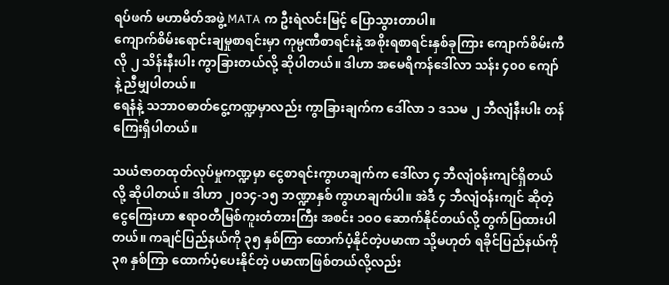ရပ်ဖက် မဟာမိတ်အဖွဲ့ MATA က ဦးရဲလင်းမြင့် ပြောသွားတာပါ။
ကျောက်စိမ်းရောင်းချမှုစာရင်းမှာ ကုမ္ပဏီစာရင်းနဲ့ အစိုးရစာရင်းနှစ်ခုကြား ကျောက်စိမ်းကီလို ၂ သိန်းနီးပါး ကွာခြားတယ်လို့ ဆိုပါတယ်။ ဒါဟာ အမေရိကန်ဒေါ်လာ သန်း ၄၀၀ ကျော် နဲ့ ညီမျှပါတယ်။
ရေနံနဲ့ သဘာဝဓာတ်ငွေ့ကဏ္ဍမှာလည်း ကွာခြားချက်က ဒေါ်လာ ၁ ဒသမ ၂ ဘီလျံနီးပါး တန်ကြေးရှိပါတယ်။

သယံဇာတထုတ်လုပ်မှုကဏ္ဍမှာ ငွေစာရင်းကွာဟချက်က ဒေါ်လာ ၄ ဘီလျံဝန်းကျင်ရှိတယ်လို့ ဆိုပါတယ်။ ဒါဟာ ၂၀၁၄-၁၅ ဘဏ္ဍာနှစ် ကွာဟချက်ပါ။ အဲဒီ ၄ ဘီလျံဝန်းကျင် ဆိုတဲ့ ငွေကြေးဟာ ဧရာဝတီမြစ်ကူးတံတားကြီး အစင်း ၁ဝဝ ဆောက်နိုင်တယ်လို့ တွက်ပြထားပါတယ်။ ကချင်ပြည်နယ်ကို ၃၅ နှစ်ကြာ ထောက်ပံ့နိုင်တဲ့ပမာဏ သို့မဟုတ် ရခိုင်ပြည်နယ်ကို ၃၈ နှစ်ကြာ ထောက်ပံ့ပေးနိုင်တဲ့ ပမာဏဖြစ်တယ်လို့လည်း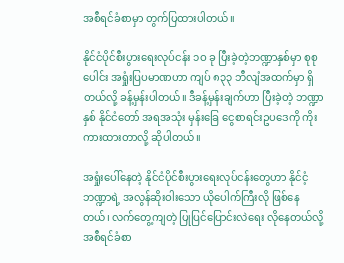အစီရင်ခံစာမှာ တွက်ပြထားပါတယ်။

နိုင်ငံပိုင်စီးပွားရေးလုပ်ငန်း ၁ဝ ခု ပြီးခဲ့တဲ့ဘဏ္ဍာနှစ်မှာ စုစုပေါင်း အရှုံးပြပမာဏဟာ ကျပ် ၈၃၃ ဘီလျံအထက်မှာ ရှိတယ်လို့ ခန့်မှန်းပါတယ်။ ဒီခန့်မှန်းချက်ဟာ ပြီးခဲ့တဲ့ ဘဏ္ဍာနှစ် နိုင်ငံတော် အရအသုံး မှန်းခြေ ငွေစာရင်းဥပဒေကို ကိုးကားထားတာလို့ ဆိုပါတယ်။

အရှုံးပေါ်နေတဲ့ နိုင်ငံပိုင်စီးပွားရေးလုပ်ငန်းတွေဟာ နိုင်ငံ့ဘဏ္ဍာရဲ့ အလွန်ဆိုးဝါးသော ယိုပေါက်ကြီးလို ဖြစ်နေတယ်၊ လက်တွေ့ကျတဲ့ ပြုပြင်ပြောင်းလဲရေး လိုနေတယ်လို့ အစီရင်ခံစာ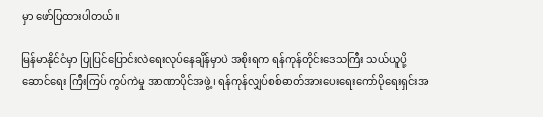မှာ ဖော်ပြထားပါတယ်။

မြန်မာနိုင်ငံမှာ ပြုပြင်ပြောင်းလဲရေးလုပ်နေချိန်မှာပဲ အစိုးရက ရန်ကုန်တိုင်းဒေသကြီး သယ်ယူပို့ဆောင်ရေး ကြီးကြပ် ကွပ်ကဲမှု အာဏာပိုင်အဖွဲ့၊ ရန်ကုန်လျှပ်စစ်ဓာတ်အားပေးရေးကော်ပိုရေးရှင်းအ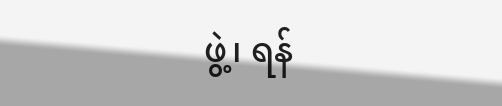ဖွဲ့၊ ရန်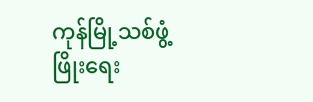ကုန်မြို့သစ်ဖွံ့ဖြိုးရေး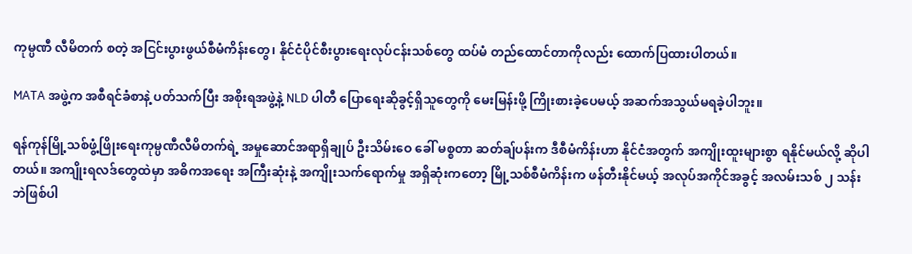ကုမ္ပဏီ လီမိတက် စတဲ့ အငြင်းပွားဖွယ်စီမံကိန်းတွေ၊ နိုင်ငံပိုင်စီးပွားရေးလုပ်ငန်းသစ်တွေ ထပ်မံ တည်ထောင်တာကိုလည်း ထောက်ပြထားပါတယ်။

MATA အဖွဲ့က အစီရင်ခံစာနဲ့ ပတ်သက်ပြီး အစိုးရအဖွဲ့နဲ့ NLD ပါတီ ပြောရေးဆိုခွင့်ရှိသူတွေကို မေးမြန်းဖို့ ကြိုးစားခဲ့ပေမယ့် အဆက်အသွယ်မရခဲ့ပါဘူး။

ရန်ကုန်မြို့သစ်ဖွံ့ဖြိုးရေးကုမ္ပဏီလီမိတက်ရဲ့ အမှုဆောင်အရာရှိချုပ် ဦးသိမ်းဝေ ခေါ် မစ္စတာ ဆတ်ချ်ပန်းက ဒီစီမံကိန်းဟာ နိုင်ငံအတွက် အကျိုးထူးများစွာ ရနိုင်မယ်လို့ ဆိုပါတယ်။ အကျိုးရလဒ်တွေထဲမှာ အဓိကအရေး အကြီးဆုံးနဲ့ အကျိုးသက်ရောက်မှု အရှိဆုံးကတော့ မြို့သစ်စီမံကိန်းက ဖန်တီးနိုင်မယ့် အလုပ်အကိုင်အခွင့် အလမ်းသစ် ၂ သန်းဘဲဖြစ်ပါ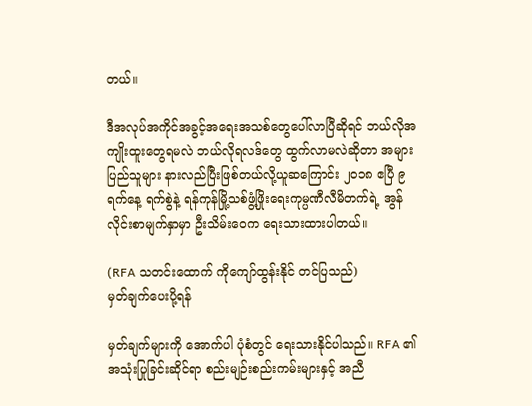တယ်။

ဒီအလုပ်အကိုင်အခွင့်အရေးအသစ်တွေပေါ်လာပြီဆိုရင် ဘယ်လိုအကျိုးထူးတွေရမလဲ ဘယ်လိုရလဒ်တွေ ထွက်လာမလဲဆိုတာ အများပြည်သူများ နားလည်ပြီးဖြစ်တယ်လို့ယူဆကြောင်း ၂၀၁၈ ဧပြီ ၉ ရက်နေ့ ရက်စွဲနဲ့ ရန်ကုန်မြို့သစ်ဖွံ့ဖြိုးရေးကုမ္ပဏီလီမိတက်ရဲ့ အွန်လိုင်းစာမျက်နှာမှာ ဦးသိမ်းဝေက ရေးသားထားပါတယ်။

(RFA သတင်းထောက် ကိုကျော်ထွန်းနိုင် တင်ပြသည်)
မှတ်ချက်ပေးပို့ရန်

မှတ်ချက်များကို အောက်ပါ ပုံစံတွင် ရေးသားနိုင်ပါသည်။ RFA ၏ အသုံးပြုခြင်းဆိုင်ရာ စည်းမျဉ်းစည်းကမ်းများနှင့် အညီ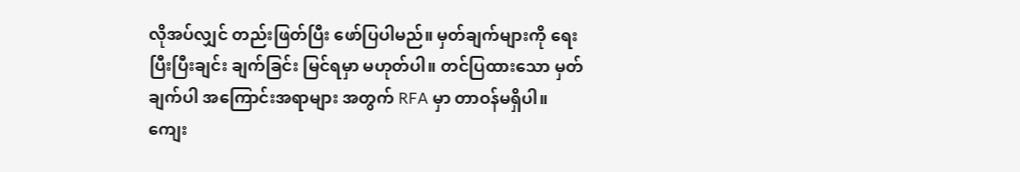လိုအပ်လျှင် တည်းဖြတ်ပြီး ဖော်ပြပါမည်။ မှတ်ချက်များကို ရေးပြီးပြီးချင်း ချက်ခြင်း မြင်ရမှာ မဟုတ်ပါ။ တင်ပြထားသော မှတ်ချက်ပါ အကြောင်းအရာများ အတွက် RFA မှာ တာဝန်မရှိပါ။ ကျေး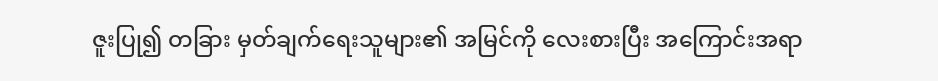ဇူးပြု၍ တခြား မှတ်ချက်ရေးသူများ၏ အမြင်ကို လေးစားပြီး အကြောင်းအရာ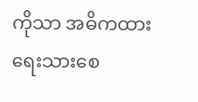ကိုသာ အဓိကထား ရေးသားစေ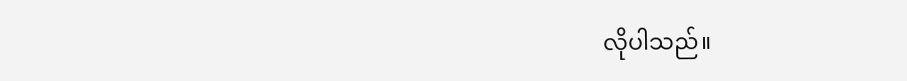လိုပါသည်။